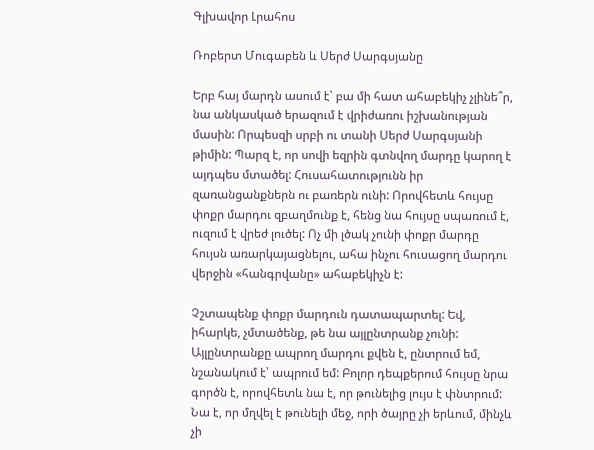Գլխավոր Լրահոս

Ռոբերտ Մուգաբեն և Սերժ Սարգսյանը

Երբ հայ մարդն ասում է՝ բա մի հատ ահաբեկիչ չլինե՞ր, նա անկասկած երազում է վրիժառու իշխանության մասին: Որպեսզի սրբի ու տանի Սերժ Սարգսյանի թիմին: Պարզ է, որ սովի եզրին գտնվող մարդը կարող է այդպես մտածել: Հուսահատությունն իր զառանցանքներն ու բառերն ունի: Որովհետև հույսը փոքր մարդու զբաղմունք է, հենց նա հույսը սպառում է, ուզում է վրեժ լուծել: Ոչ մի լծակ չունի փոքր մարդը հույսն առարկայացնելու, ահա ինչու հուսացող մարդու վերջին «հանգրվանը» ահաբեկիչն է:

Չշտապենք փոքր մարդուն դատապարտել: Եվ, իհարկե, չմտածենք, թե նա այլընտրանք չունի: Այլընտրանքը ապրող մարդու քվեն է, ընտրում եմ, նշանակում է՝ ապրում եմ: Բոլոր դեպքերում հույսը նրա գործն է, որովհետև նա է, որ թունելից լույս է փնտրում: Նա է, որ մղվել է թունելի մեջ, որի ծայրը չի երևում, մինչև չի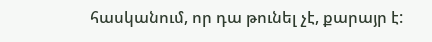հասկանում, որ դա թունել չէ, քարայր է: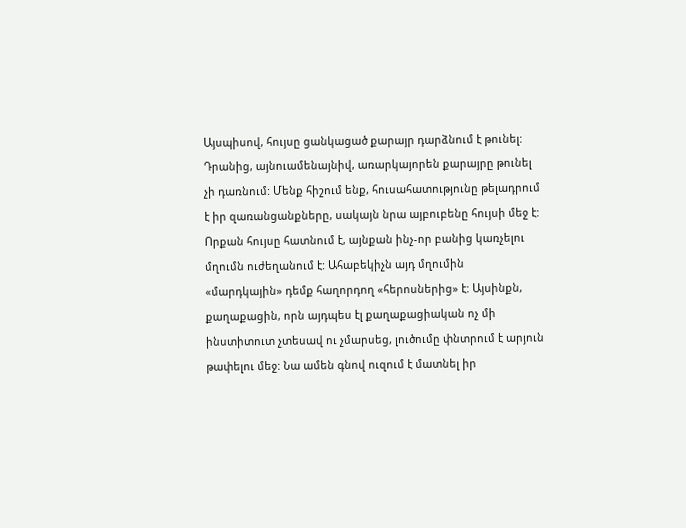Այսպիսով, հույսը ցանկացած քարայր դարձնում է թունել: Դրանից, այնուամենայնիվ, առարկայորեն քարայրը թունել չի դառնում: Մենք հիշում ենք, հուսահատությունը թելադրում է իր զառանցանքները, սակայն նրա այբուբենը հույսի մեջ է: Որքան հույսը հատնում է, այնքան ինչ-որ բանից կառչելու մղումն ուժեղանում է: Ահաբեկիչն այդ մղումին «մարդկային» դեմք հաղորդող «հերոսներից» է: Այսինքն, քաղաքացին, որն այդպես էլ քաղաքացիական ոչ մի ինստիտուտ չտեսավ ու չմարսեց, լուծումը փնտրում է արյուն թափելու մեջ: Նա ամեն գնով ուզում է մատնել իր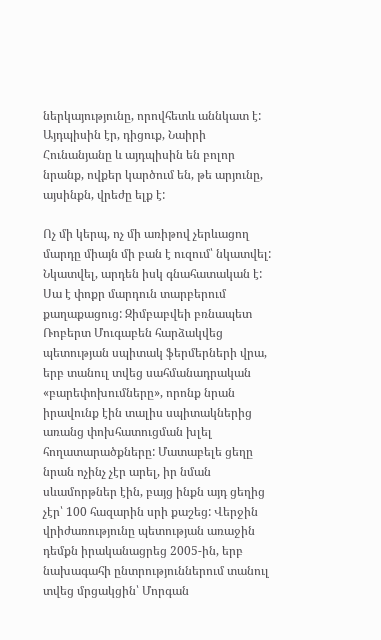ներկայությունը, որովհետև աննկատ է: Այդպիսին էր, դիցուք, Նաիրի Հունանյանը և այդպիսին են բոլոր նրանք, ովքեր կարծում են, թե արյունը, այսինքն, վրեժը ելք է:

Ոչ մի կերպ, ոչ մի առիթով չերևացող մարդը միայն մի բան է ուզում՝ նկատվել: Նկատվել, արդեն իսկ գնահատական է: Սա է փոքր մարդուն տարբերում քաղաքացուց: Զիմբաբվեի բռնապետ Ռոբերտ Մուգաբեն հարձակվեց պետության սպիտակ ֆերմերների վրա, երբ տանուլ տվեց սահմանադրական «բարեփոխումները», որոնք նրան իրավունք էին տալիս սպիտակներից առանց փոխհատուցման խլել հողատարածքները: Մատաբելե ցեղը նրան ոչինչ չէր արել, իր նման սևամորթներ էին, բայց ինքն այդ ցեղից չէր՝ 100 հազարին սրի քաշեց: Վերջին վրիժառությունը պետության առաջին դեմքն իրականացրեց 2005-ին, երբ նախագահի ընտրություններում տանուլ տվեց մրցակցին՝ Մորգան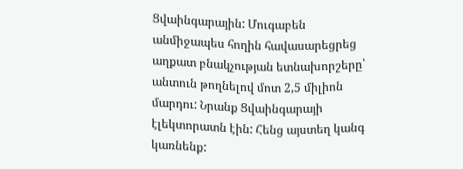Ցվաինգարային: Մուգաբեն անմիջապես հողին հավասարեցրեց աղքատ բնակչության ետնախորշերը՝ անտուն թողնելով մոտ 2,5 միլիոն մարդու: Նրանք Ցվաինգարայի էլեկտորատն էին: Հենց այստեղ կանգ կառնենք: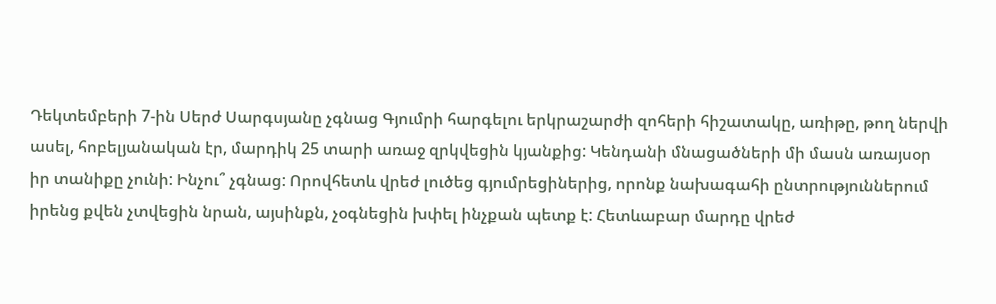Դեկտեմբերի 7-ին Սերժ Սարգսյանը չգնաց Գյումրի հարգելու երկրաշարժի զոհերի հիշատակը, առիթը, թող ներվի ասել, հոբելյանական էր, մարդիկ 25 տարի առաջ զրկվեցին կյանքից: Կենդանի մնացածների մի մասն առայսօր իր տանիքը չունի: Ինչու՞ չգնաց: Որովհետև վրեժ լուծեց գյումրեցիներից, որոնք նախագահի ընտրություններում իրենց քվեն չտվեցին նրան, այսինքն, չօգնեցին խփել ինչքան պետք է: Հետևաբար մարդը վրեժ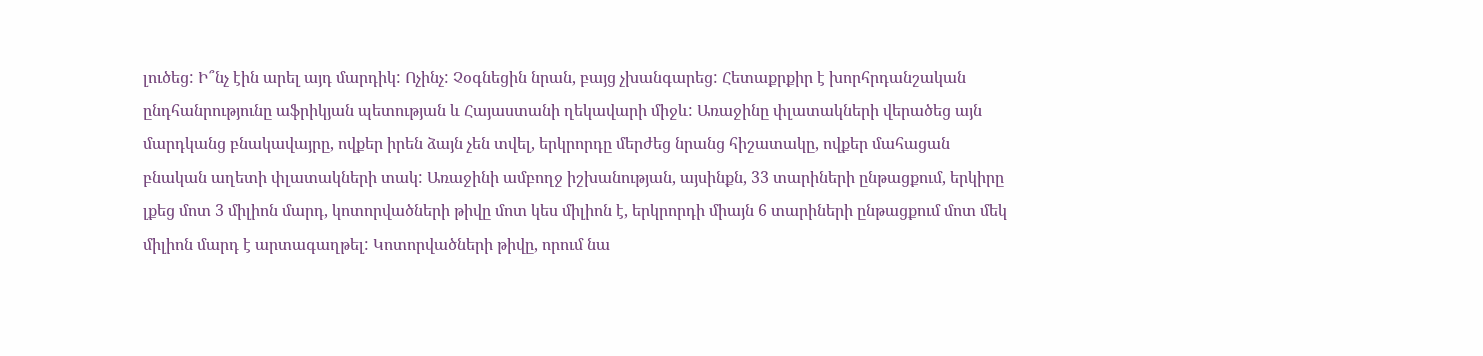լուծեց: Ի՞նչ էին արել այդ մարդիկ: Ոչինչ: Չօգնեցին նրան, բայց չխանգարեց: Հետաքրքիր է խորհրդանշական ընդհանրությունը աֆրիկյան պետության և Հայաստանի ղեկավարի միջև: Առաջինը փլատակների վերածեց այն մարդկանց բնակավայրը, ովքեր իրեն ձայն չեն տվել, երկրորդը մերժեց նրանց հիշատակը, ովքեր մահացան բնական աղետի փլատակների տակ: Առաջինի ամբողջ իշխանության, այսինքն, 33 տարիների ընթացքում, երկիրը լքեց մոտ 3 միլիոն մարդ, կոտորվածների թիվը մոտ կես միլիոն է, երկրորդի միայն 6 տարիների ընթացքում մոտ մեկ միլիոն մարդ է արտագաղթել: Կոտորվածների թիվը, որում նա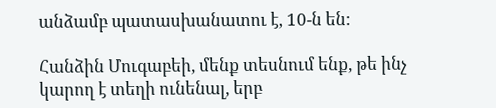անձամբ պատասխանատու է, 10-ն են:

Հանձին Մուգաբեի, մենք տեսնում ենք, թե ինչ կարող է տեղի ունենալ, երբ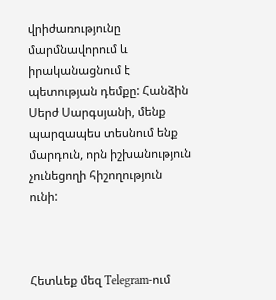վրիժառությունը մարմնավորում և իրականացնում է պետության դեմքը: Հանձին Սերժ Սարգսյանի, մենք պարզապես տեսնում ենք մարդուն, որն իշխանություն չունեցողի հիշողություն ունի:



Հետևեք մեզ Telegram-ում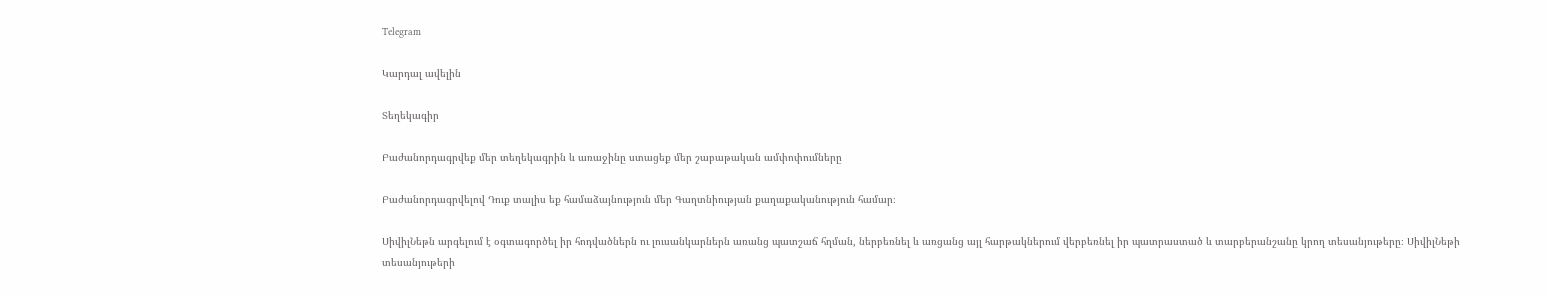Telegram

Կարդալ ավելին

Տեղեկագիր

Բաժանորդագրվեք մեր տեղեկագրին և առաջինը ստացեք մեր շաբաթական ամփոփումները

Բաժանորդագրվելով Դուք տալիս եք համաձայնություն մեր Գաղտնիության քաղաքականություն համար։

ՍիվիլՆեթն արգելում է օգտագործել իր հոդվածներն ու լուսանկարներն առանց պատշաճ հղման, ներբեռնել և առցանց այլ հարթակներում վերբեռնել իր պատրաստած և տարբերանշանը կրող տեսանյութերը։ ՍիվիլՆեթի տեսանյութերի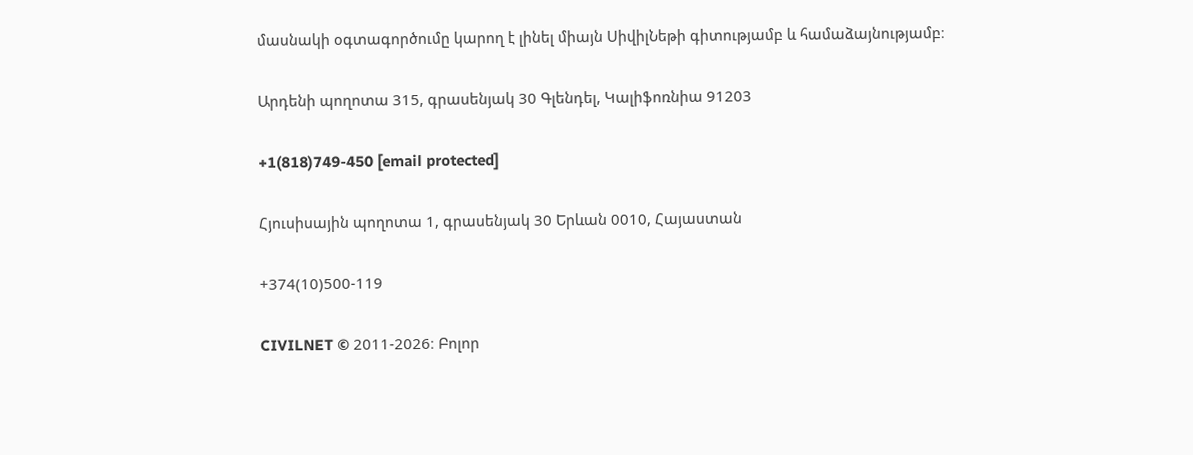մասնակի օգտագործումը կարող է լինել միայն ՍիվիլՆեթի գիտությամբ և համաձայնությամբ։

Արդենի պողոտա 315, գրասենյակ 30 Գլենդել, Կալիֆոռնիա 91203

+1(818)749-450 [email protected]

Հյուսիսային պողոտա 1, գրասենյակ 30 Երևան 0010, Հայաստան

+374(10)500-119

CIVILNET © 2011-2026։ Բոլոր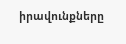իրավունքները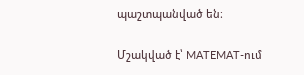պաշտպանված են։

Մշակված է՝ MATEMAT-ում